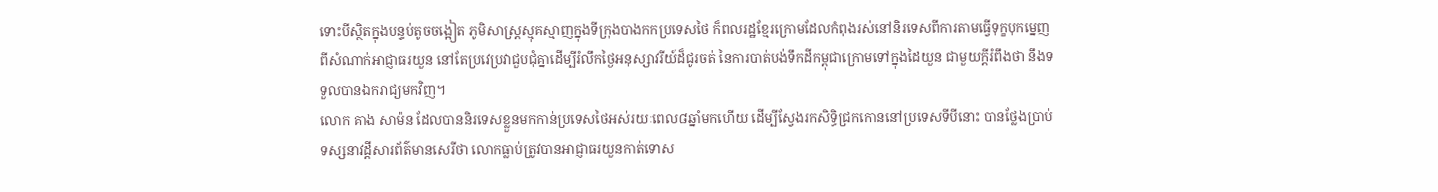ទោះបីស្ថិតក្នុងបន្ទប់តូចចង្អៀត ភូមិសាស្ត្រស្មុគស្មាញក្នុងទីក្រុងបាងកកប្រទេសថៃ ក៏ពលរដ្ឋខ្មែរក្រោមដែលកំពុងរស់នៅនិរទេសពីការតាមធ្វើទុក្ខបុកម្នេញពីសំណាក់អាជ្ញាធរយួន នៅតែប្រវេប្រវាជួបជុំគ្នាដើម្បីរំលឹកថ្ងៃអនុស្សាវរីយ៍ដ៏ជូរចត់ នៃការបាត់បង់ទឹកដីកម្ពុជាក្រោមទៅក្នុងដៃយួន ជាមួយក្តីរំពឹងថា នឹងទទួលបានឯករាជ្យមកវិញ។
លោក គាង សាម៉ន ដែលបាននិរទេសខ្លួនមកកាន់ប្រទេសថៃអស់រយៈពេល៨ឆ្នាំមកហើយ ដើម្បីស្វែងរកសិទ្ធិជ្រកកោននៅប្រទេសទីបីនោះ បានថ្លែងប្រាប់ទស្សនាវដ្ដីសារព័ត៌មានសេរីថា លោកធ្លាប់ត្រូវបានអាជ្ញាធរយួនកាត់ទោស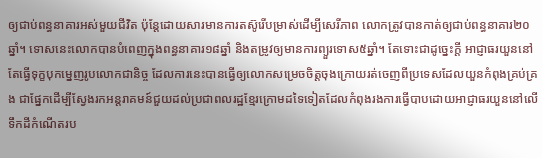ឲ្យជាប់ពន្ធនាគារអស់មួយជីវិត ប៉ុន្តែដោយសារមានការតស៊ូរើបម្រាស់ដើម្បីសេរីភាព លោកត្រូវបានកាត់ឲ្យជាប់ពន្ធនាគារ២០ឆ្នាំ។ ទោសនេះលោកបានបំពេញក្នុងពន្ធនាគារ១៨ឆ្នាំ និងតម្រូវឲ្យមានការព្យួរទោស៥ឆ្នាំ។ តែទោះជាដូច្នេះក្តី អាជ្ញាធរយួននៅតែធ្វើទុក្ខបុកម្នេញរូបលោកជានិច្ច ដែលការនេះបានធ្វើឲ្យលោកសម្រេចចិត្តចុងក្រោយរត់ចេញពីប្រទេសដែលយួនកំពុងគ្រប់គ្រង ជាផ្នែកដើម្បីស្វែងរកអន្តរាគមន៍ជួយដល់ប្រជាពលរដ្ឋខ្មែរក្រោមដទៃទៀតដែលកំពុងរងការធ្វើបាបដោយអាជ្ញាធរយួននៅលើទឹកដីកំណើតរប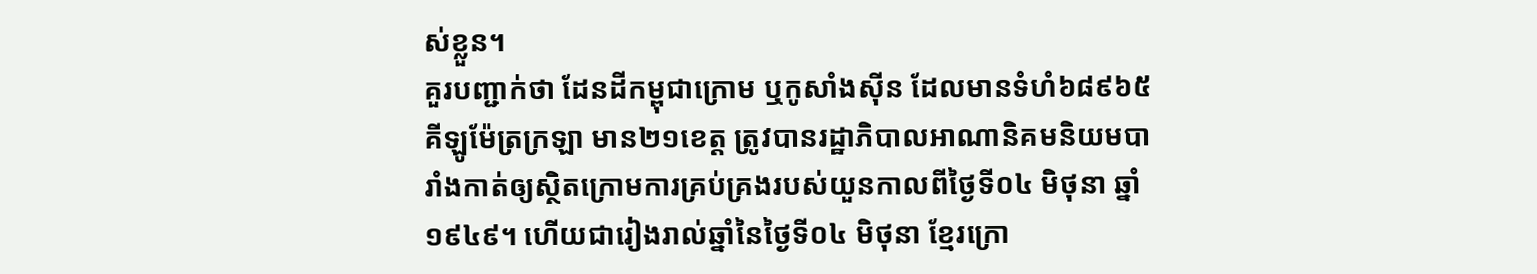ស់ខ្លួន។
គួរបញ្ជាក់ថា ដែនដីកម្ពុជាក្រោម ឬកូសាំងស៊ីន ដែលមានទំហំ៦៨៩៦៥គីឡូម៉ែត្រក្រឡា មាន២១ខេត្ត ត្រូវបានរដ្ឋាភិបាលអាណានិគមនិយមបារាំងកាត់ឲ្យស្ថិតក្រោមការគ្រប់គ្រងរបស់យួនកាលពីថ្ងៃទី០៤ មិថុនា ឆ្នាំ១៩៤៩។ ហើយជារៀងរាល់ឆ្នាំនៃថ្ងៃទី០៤ មិថុនា ខ្មែរក្រោ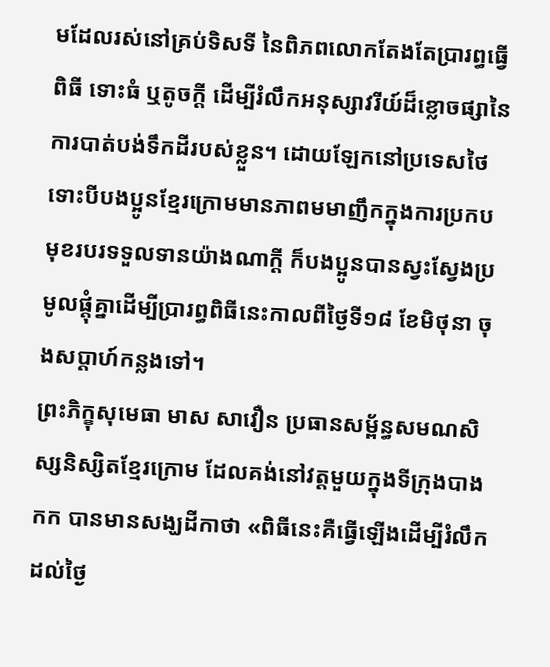មដែលរស់នៅគ្រប់ទិសទី នៃពិភពលោកតែងតែប្រារព្ធធ្វើពិធី ទោះធំ ឬតូចក្តី ដើម្បីរំលឹកអនុស្សាវរីយ៍ដ៏ខ្លោចផ្សានៃការបាត់បង់ទឹកដីរបស់ខ្លួន។ ដោយឡែកនៅប្រទេសថៃ ទោះបីបងប្អូនខ្មែរក្រោមមានភាពមមាញឹកក្នុងការប្រកបមុខរបរទទួលទានយ៉ាងណាក្តី ក៏បងប្អូនបានស្វះស្វែងប្រមូលផ្តុំគ្នាដើម្បីប្រារព្ធពិធីនេះកាលពីថ្ងៃទី១៨ ខែមិថុនា ចុងសប្តាហ៍កន្លងទៅ។
ព្រះភិក្ខុសុមេធា មាស សាវឿន ប្រធានសម្ព័ន្ធសមណសិស្សនិស្សិតខ្មែរក្រោម ដែលគង់នៅវត្តមួយក្នុងទីក្រុងបាងកក បានមានសង្ឃដីកាថា «ពិធីនេះគឺធ្វើឡើងដើម្បីរំលឹកដល់ថ្ងៃ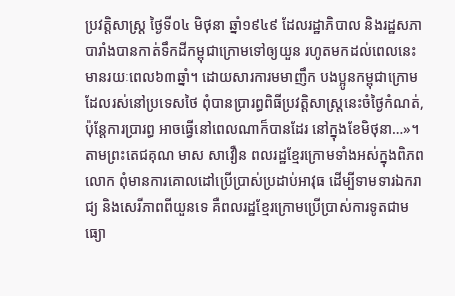ប្រវត្តិសាស្រ្ត ថ្ងៃទី០៤ មិថុនា ឆ្នាំ១៩៤៩ ដែលរដ្ឋាភិបាល និងរដ្ឋសភាបារាំងបានកាត់ទឹកដីកម្ពុជាក្រោមទៅឲ្យយួន រហូតមកដល់ពេលនេះមានរយៈពេល៦៣ឆ្នាំ។ ដោយសារការមមាញឹក បងប្អូនកម្ពុជាក្រោមដែលរស់នៅប្រទេសថៃ ពុំបានប្រារព្ធពិធីប្រវត្តិសាស្រ្តនេះចំថ្ងៃកំណត់, ប៉ុន្តែការប្រារព្ធ អាចធ្វើនៅពេលណាក៏បានដែរ នៅក្នុងខែមិថុនា…»។
តាមព្រះតេជគុណ មាស សាវឿន ពលរដ្ឋខ្មែរក្រោមទាំងអស់ក្នុងពិភពលោក ពុំមានការគោលដៅប្រើប្រាស់ប្រដាប់អាវុធ ដើម្បីទាមទារឯករាជ្យ និងសេរីភាពពីយួនទេ គឺពលរដ្ឋខ្មែរក្រោមប្រើប្រាស់ការទូតជាមធ្យោ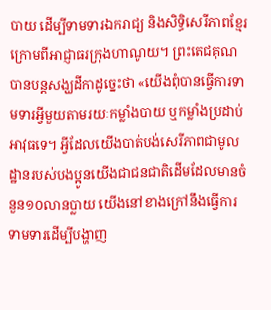បាយ ដើម្បីទាមទារឯករាជ្យ និងសិទ្ធិសេរីភាពខ្មែរក្រោមពីអាជ្ញាធរក្រុងហាណូយ។ ព្រះតេជគុណបានបន្តសង្ឃដីកាដូច្នេះថា «យើងពុំបានធ្វើការទាមទារអ្វីមួយតាមរយៈកម្លាំងបាយ ឬកម្លាំងប្រដាប់អាវុធទេ។ អ្វីដែលយើងបាត់បង់សេរីភាពជាមូលដ្ឋានរបស់បងប្អូនយើងជាជនជាតិដើមដែលមានចំនួន១០លានប្លាយ យើងនៅខាងក្រៅនឹងធ្វើការទាមទារដើម្បីបង្ហាញ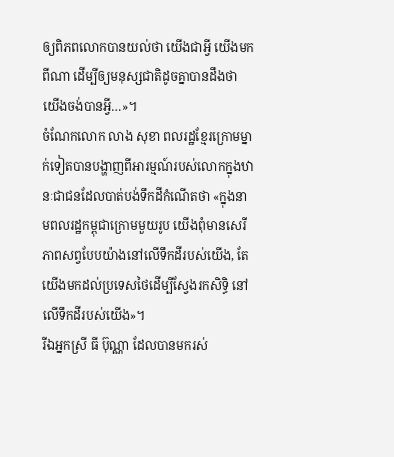ឲ្យពិភពលោកបានយល់ថា យើងជាអ្វី យើងមកពីណា ដើម្បីឲ្យមនុស្សជាតិដូចគ្នាបានដឹងថា យើងចង់បានអ្វី…»។
ចំណែកលោក លាង សុខា ពលរដ្ឋខ្មែរក្រោមម្នាក់ទៀតបានបង្ហាញពីអារម្មណ៍របស់លោកក្នុងឋានៈជាជនដែលបាត់បង់ទឹកដីកំណើតថា «ក្នុងនាមពលរដ្ឋកម្ពុជាក្រោមមួយរូប យើងពុំមានសេរីភាពសព្វបែបយ៉ាងនៅលើទឹកដីរបស់យើង, តែយើងមកដល់ប្រទេសថៃដើម្បីស្វែងរកសិទ្ធិ នៅលើទឹកដីរបស់យើង»។
រីឯអ្នកស្រី ធី ប៊ុណ្ណា ដែលបានមករស់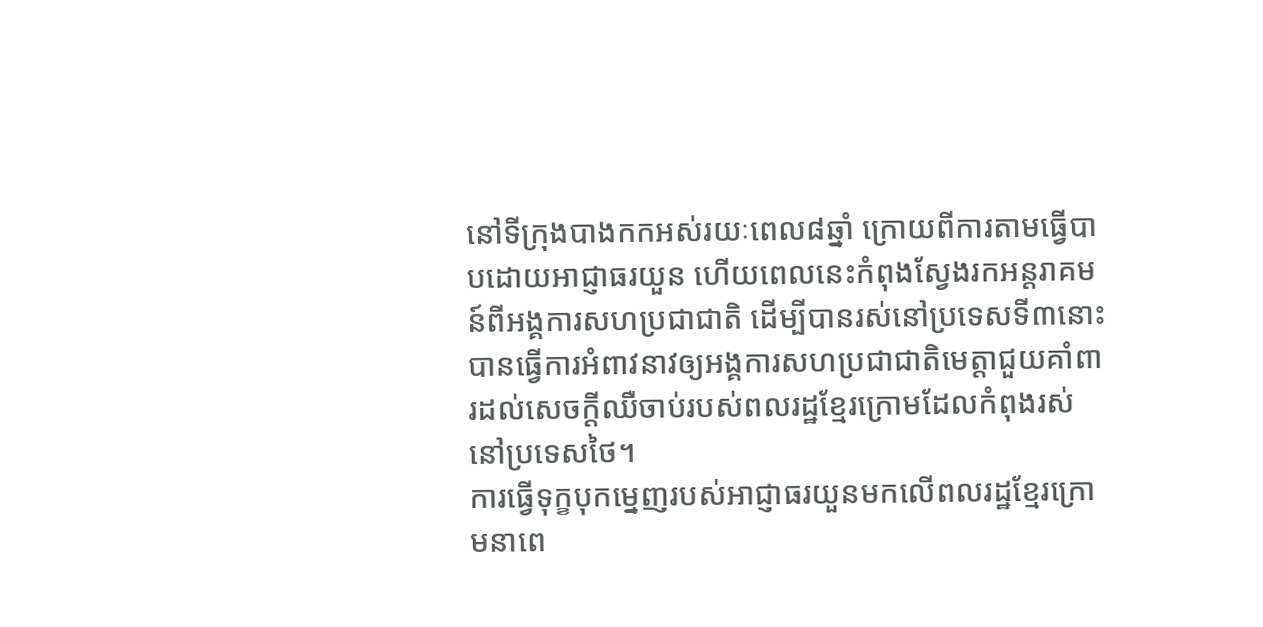នៅទីក្រុងបាងកកអស់រយៈពេល៨ឆ្នាំ ក្រោយពីការតាមធ្វើបាបដោយអាជ្ញាធរយួន ហើយពេលនេះកំពុងស្វែងរកអន្តរាគមន៍ពីអង្គការសហប្រជាជាតិ ដើម្បីបានរស់នៅប្រទេសទី៣នោះ បានធ្វើការអំពាវនាវឲ្យអង្គការសហប្រជាជាតិមេត្តាជួយគាំពារដល់សេចក្តីឈឺចាប់របស់ពលរដ្ឋខ្មែរក្រោមដែលកំពុងរស់នៅប្រទេសថៃ។
ការធ្វើទុក្ខបុកម្នេញរបស់អាជ្ញាធរយួនមកលើពលរដ្ឋខ្មែរក្រោមនាពេ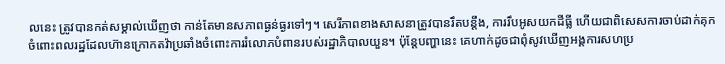លនេះ ត្រូវបានកត់សម្គាល់ឃើញថា កាន់តែមានសភាពធ្ងន់ធ្ងរទៅៗ។ សេរីភាពខាងសាសនាត្រូវបានរឹតបន្តឹង, ការរឹបអូសយកដីធ្លី ហើយជាពិសេសការចាប់ដាក់គុកចំពោះពលរដ្ឋដែលហ៊ានក្រោកតវ៉ាប្រឆាំងចំពោះការរំលោភបំពានរបស់រដ្ឋាភិបាលយួន។ ប៉ុន្តែបញ្ហានេះ គេហាក់ដូចជាពុំសូវឃើញអង្គការសហប្រ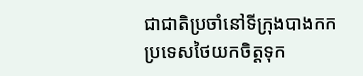ជាជាតិប្រចាំនៅទីក្រុងបាងកកប្រទេសថៃយកចិត្តទុក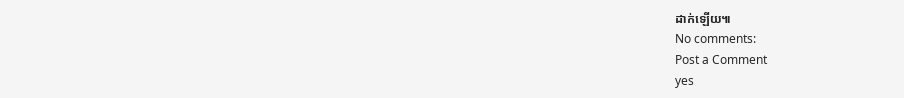ដាក់ឡើយ៕
No comments:
Post a Comment
yes